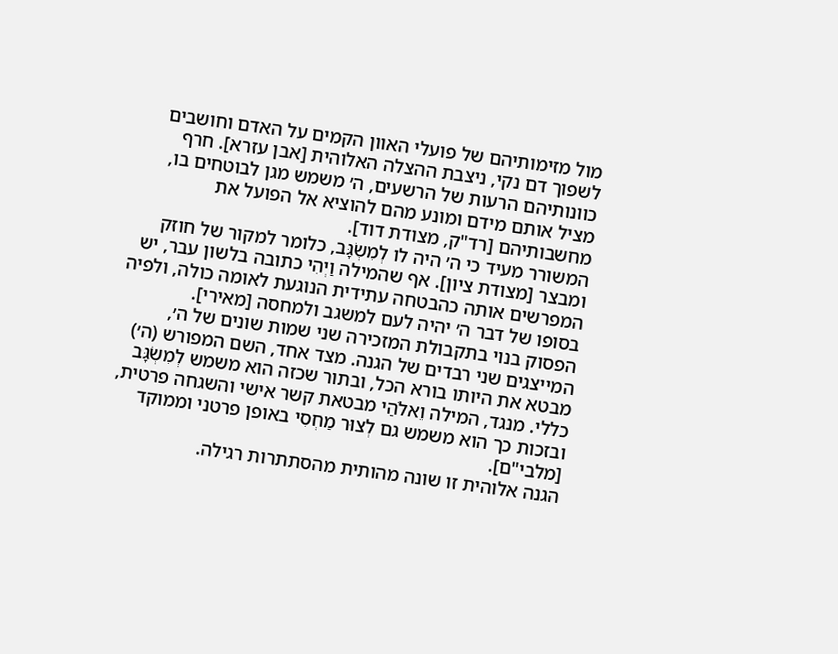מול מזימותיהם של פועלי האוון הקמים על האדם וחושבים לשפוך דם נקי, ניצבת ההצלה האלוהית [אבן עזרא]. חרף כוונותיהם הרעות של הרשעים, ה׳ משמש מגן לבוטחים בו, מציל אותם מידם ומונע מהם להוציא אל הפועל את מחשבותיהם [רד"ק, מצודת דוד].
המשורר מעיד כי ה׳ היה לו לְמִשְׂגָּב, כלומר למקור של חוזק ומבצר [מצודת ציון]. אף שהמילה וַיְהִי כתובה בלשון עבר, יש המפרשים אותה כהבטחה עתידית הנוגעת לאומה כולה, ולפיה בסופו של דבר ה׳ יהיה לעם למשגב ולמחסה [מאירי].
הפסוק בנוי בתקבולת המזכירה שני שמות שונים של ה׳, המייצגים שני רבדים של הגנה. מצד אחד, השם המפורש (ה׳) מבטא את היותו בורא הכל, ובתור שכזה הוא משמש לְמִשְׂגָּב כללי. מנגד, המילה וֵאלֹהַי מבטאת קשר אישי והשגחה פרטית, ובזכות כך הוא משמש גם לְצוּר מַחְסִי באופן פרטני וממוקד [מלבי"ם].
הגנה אלוהית זו שונה מהותית מהסתתרות רגילה.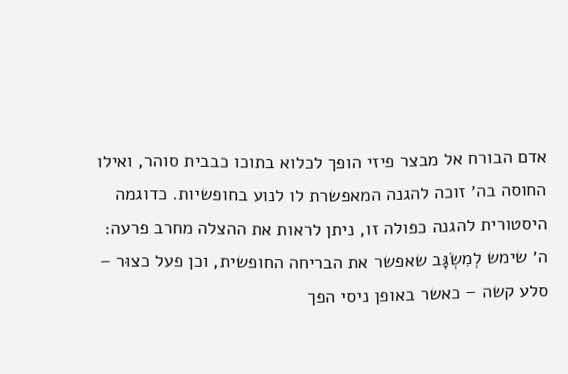אדם הבורח אל מבצר פיזי הופך לכלוא בתוכו כבבית סוהר, ואילו החוסה בה׳ זוכה להגנה המאפשרת לו לנוע בחופשיות. כדוגמה היסטורית להגנה כפולה זו, ניתן לראות את ההצלה מחרב פרעה: ה׳ שימש לְמִשְׂגָּב שאפשר את הבריחה החופשית, וכן פעל כצוּר – סלע קשה – כאשר באופן ניסי הפך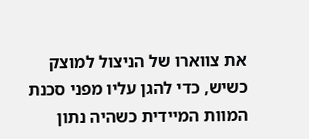את צווארו של הניצול למוצק כשיש, כדי להגן עליו מפני סכנת המוות המיידית כשהיה נתון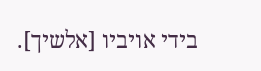בידי אויביו [אלשיך].